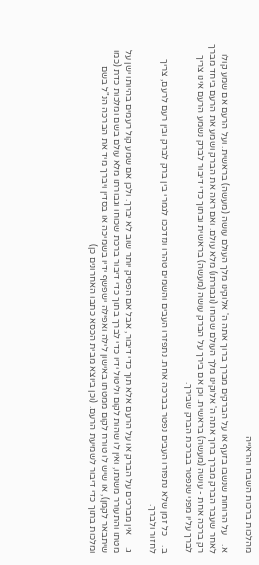מהלכות ברכות השבח והראייה

א.    על הרוחות שנשבו בזעף או על הברקים מברך ברוך אתה ה' אלוקינו מלך העולם עושה (מעשה) בראשית. ועל הרעם אם שמע קולו לאחר שעבר הברק מברך ברוך אתה ה' אלוקינו מלך העולם שכוחו (וגבורתו) מלא עולם. ואם ראה את הברק ושמע את הרעם ביחד מברך רק ברכה אחת - עושה (מעשה) בראשית. וכן אם בירך על הברק עושה (מעשה) בראשית ובתוך כדי דיבור לברק נשמע הרעם אינו צריך לברך עליו מפני שנפטר בברכת הברק שבירך.

ב.    כל זמן שלא נתפזרו העבים נפטר בברכה אחת. נתפזרו העבים והשמים טהרו ונזדככו לגמרי בין ברק לברק ובין רעם לרעם, צריך לחזור ולברך.

ג.     אין מברכים על הברק או על הרעם אלא תוך כדי דיבור, אבל אם הפסיק יותר שוב לא יברך. ולכן אם שמע קול רעמים בהיותו ישן על מטתו והתעורר משנתו, ואין לו שהות לקום וליטול ידיו כדי לברך בתוך כדי דיבור ברכת שכוחו וגבורתו מלא עולם בשם ומלכות כדת (כמו שיתבאר לקמן), או שיש לו טורח לקום ממטתו באישון לילה ואפילה ישפשף ידיו בשמיכה או בסדין ויברך מיד את הברכה הנ"ל בשם ומלכות בתוך כדי דיבור לשמיעת הרעם. (וכן ביוצא מבית הכסא כתבו האחרונים כן)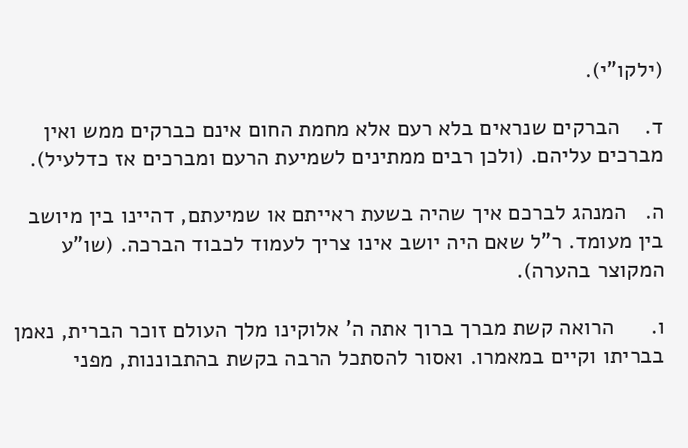(ילקו"י).

ד.    הברקים שנראים בלא רעם אלא מחמת החום אינם כברקים ממש ואין מברכים עליהם. (ולכן רבים ממתינים לשמיעת הרעם ומברכים אז כדלעיל).

ה.   המנהג לברכם איך שהיה בשעת ראייתם או שמיעתם, דהיינו בין מיושב בין מעומד. ר"ל שאם היה יושב אינו צריך לעמוד לכבוד הברכה. (שו"ע המקוצר בהערה).

ו.      הרואה קשת מברך ברוך אתה ה' אלוקינו מלך העולם זוכר הברית, נאמן בבריתו וקיים במאמרו. ואסור להסתכל הרבה בקשת בהתבוננות, מפני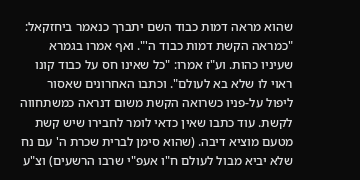שהוא מראה דמות כבוד השם יתברך כנאמר ביחזקאל: "כמראה הקשת דמות כבוד ה'". ואף אמרו בגמרא שעיניו כהות. וע"ז אמרו: "כל שאינו חס על כבוד קונו ראוי לו שלא בא לעולם". וכתבו האחרונים שאסור ליפול על-פניו כשרואה הקשת משום דנראה כמשתחווה לקשת. עוד כתבו שאין כדאי לומר לחבירו שיש קשת מטעם מוציא דיבה. (שהוא סימן לברית שכרת ה' עם נח שלא יביא מבול לעולם ח"ו אעפ"י שרבו הרשעים) וצ"ע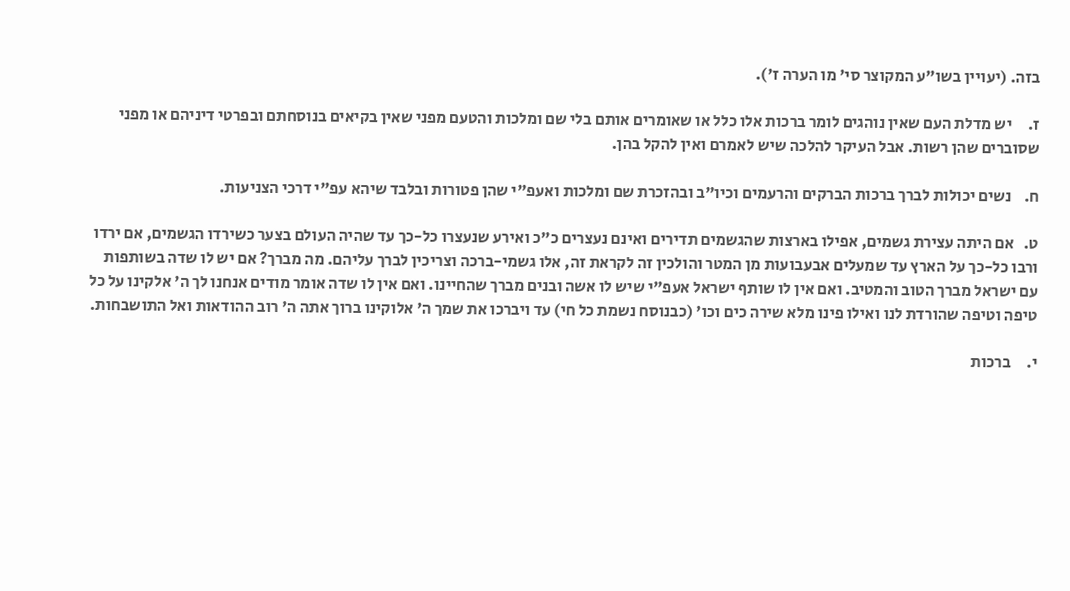בזה. (יעויין בשו"ע המקוצר סי' מו הערה ז').

ז.     יש מדלת העם שאין נוהגים לומר ברכות אלו כלל או שאומרים אותם בלי שם ומלכות והטעם מפני שאין בקיאים בנוסחתם ובפרטי דיניהם או מפני שסוברים שהן רשות. אבל העיקר להלכה שיש לאמרם ואין להקל בהן.

ח.    נשים יכולות לברך ברכות הברקים והרעמים וכיו"ב ובהזכרת שם ומלכות ואעפ"י שהן פטורות ובלבד שיהא עפ"י דרכי הצניעות.

ט.   אם היתה עצירת גשמים, אפילו בארצות שהגשמים תדירים ואינם נעצרים כ"כ ואירע שנעצרו כל-כך עד שהיה העולם בצער כשירדו הגשמים, אם ירדו ורבו כל-כך על הארץ עד שמעלים אבעבועות מן המטר והולכין זה לקראת זה, אלו גשמי-ברכה וצריכין לברך עליהם. מה מברך? אם יש לו שדה בשותפות עם ישראל מברך הטוב והמטיב. ואם אין לו שותף ישראל אעפ"י שיש לו אשה ובנים מברך שהחיינו. ואם אין לו שדה אומר מודים אנחנו לך ה' אלקינו על כל טיפה וטיפה שהורדת לנו ואילו פינו מלא שירה כים וכו' (כבנוסח נשמת כל חי) עד ויברכו את שמך ה' אלוקינו ברוך אתה ה' רוב ההודאות ואל התושבחות.

י.     ברכות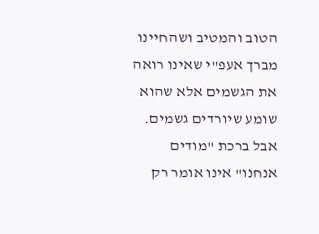הטוב והמטיב ושהחיינו מברך אעפ"י שאינו רואה את הגשמים אלא שהוא שומע שיורדים גשמים. אבל ברכת "מודים אנחנו" אינו אומר רק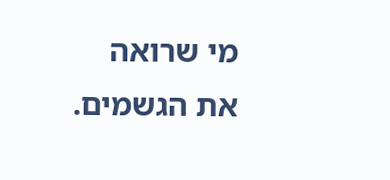מי שרואה את הגשמים.